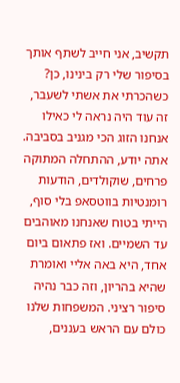תקשיב, אני חייב לשתף אותך בסיפור שלי רק בינינו, כן? כשהכרתי את אשתי לשעבר, זה עוד היה נראה לי כאילו אנחנו הזוג הכי מגניב בסביבה. אתה יודע, ההתחלה המתוקה פרחים, שוקולדים, הודעות רומנטיות בווטסאפ בלי סוף, הייתי בטוח שאנחנו מאוהבים עד השמיים. ואז פתאום ביום אחד, היא באה אליי ואומרת שהיא בהריון, וזה כבר נהיה סיפור רציני. המשפחות שלנו כולם עם הראש בעננים,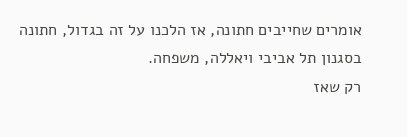אומרים שחייבים חתונה, אז הלכנו על זה בגדול, חתונה בסגנון תל אביבי ויאללה, משפחה.
רק שאז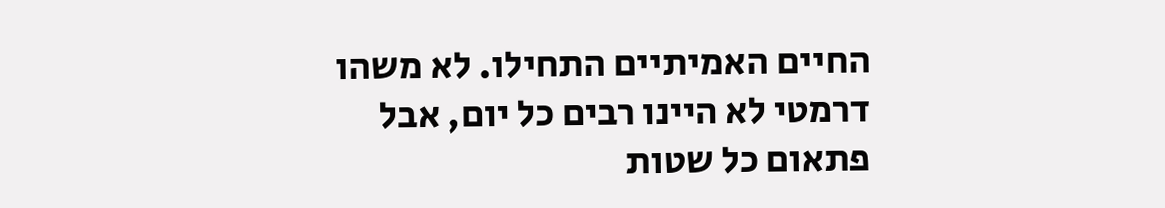החיים האמיתיים התחילו. לא משהו דרמטי לא היינו רבים כל יום, אבל פתאום כל שטות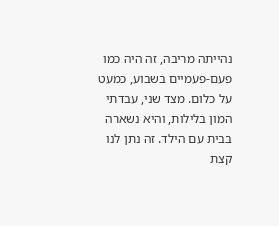נהייתה מריבה, זה היה כמו פעם-פעמיים בשבוע, כמעט על כלום. מצד שני, עבדתי המון בלילות, והיא נשארה בבית עם הילד. זה נתן לנו קצת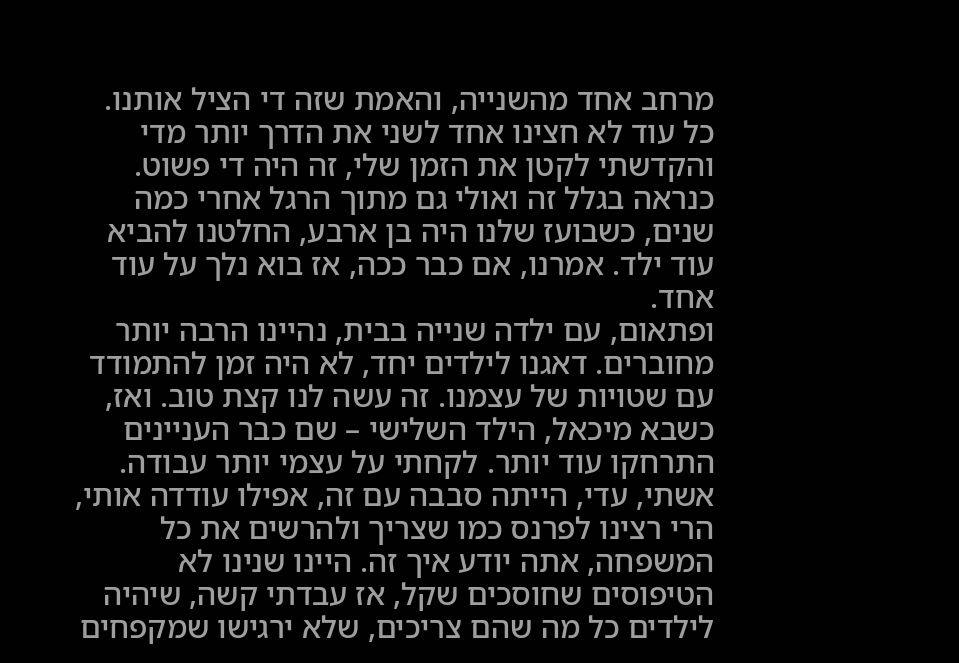מרחב אחד מהשנייה, והאמת שזה די הציל אותנו. כל עוד לא חצינו אחד לשני את הדרך יותר מדי והקדשתי לקטן את הזמן שלי, זה היה די פשוט. כנראה בגלל זה ואולי גם מתוך הרגל אחרי כמה שנים, כשבועז שלנו היה בן ארבע, החלטנו להביא עוד ילד. אמרנו, אם כבר ככה, אז בוא נלך על עוד אחד.
ופתאום, עם ילדה שנייה בבית, נהיינו הרבה יותר מחוברים. דאגנו לילדים יחד, לא היה זמן להתמודד עם שטויות של עצמנו. זה עשה לנו קצת טוב. ואז, כשבא מיכאל, הילד השלישי – שם כבר העניינים התרחקו עוד יותר. לקחתי על עצמי יותר עבודה. אשתי, עדי, הייתה סבבה עם זה, אפילו עודדה אותי, הרי רצינו לפרנס כמו שצריך ולהרשים את כל המשפחה, אתה יודע איך זה. היינו שנינו לא הטיפוסים שחוסכים שקל, אז עבדתי קשה, שיהיה לילדים כל מה שהם צריכים, שלא ירגישו שמקפחים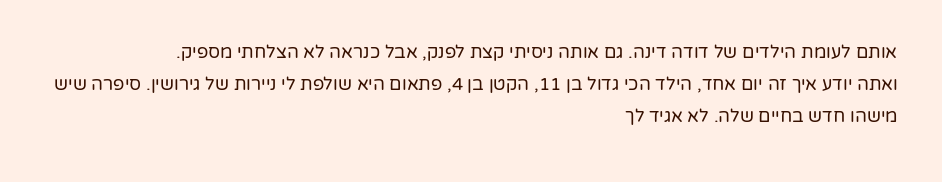אותם לעומת הילדים של דודה דינה. גם אותה ניסיתי קצת לפנק, אבל כנראה לא הצלחתי מספיק.
ואתה יודע איך זה יום אחד, הילד הכי גדול בן 11, הקטן בן 4, פתאום היא שולפת לי ניירות של גירושין. סיפרה שיש מישהו חדש בחיים שלה. לא אגיד לך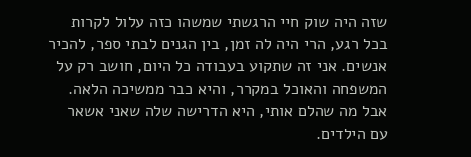שזה היה שוק חיי הרגשתי שמשהו כזה עלול לקרות בכל רגע, הרי היה לה זמן, בין הגנים לבתי ספר, להכיר אנשים. אני זה שתקוע בעבודה כל היום, חושב רק על המשפחה והאוכל במקרר, והיא כבר ממשיכה הלאה. אבל מה שהלם אותי, היא הדרישה שלה שאני אשאר עם הילדים.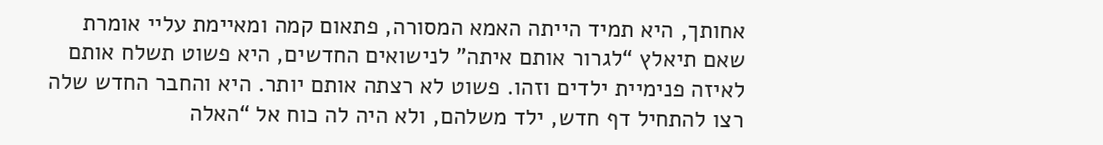אחותך, היא תמיד הייתה האמא המסורה, פתאום קמה ומאיימת עליי אומרת שאם תיאלץ “לגרור אותם איתה” לנישואים החדשים, היא פשוט תשלח אותם לאיזה פנימיית ילדים וזהו. פשוט לא רצתה אותם יותר. היא והחבר החדש שלה רצו להתחיל דף חדש, ילד משלהם, ולא היה לה כוח אל “האלה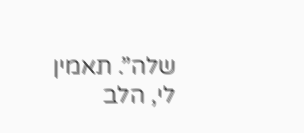שלה”. תאמין לי, הלב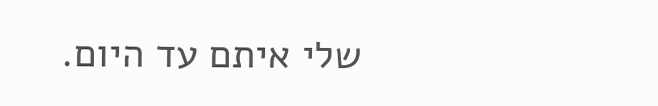שלי איתם עד היום.